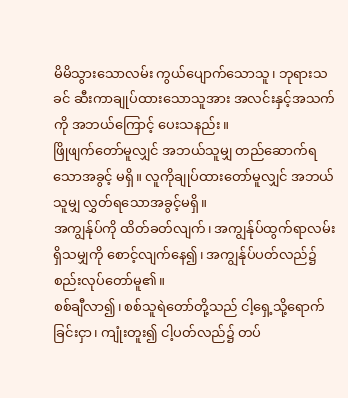မိမိသွားသောလမ်း ကွယ်ပျောက်သောသူ၊ ဘုရားသခင် ဆီးကာချုပ်ထားသောသူအား အလင်းနှင့်အသက်ကို အဘယ်ကြောင့် ပေးသနည်း။
ဖြိုဖျက်တော်မူလျှင် အဘယ်သူမျှ တည်ဆောက်ရသောအခွင့် မရှိ။ လူကိုချုပ်ထားတော်မူလျှင် အဘယ်သူမျှ လွှတ်ရသောအခွင့်မရှိ။
အကျွန်ုပ်ကို ထိတ်ခတ်လျက်၊ အကျွန်ုပ်ထွက်ရာလမ်း ရှိသမျှကို စောင့်လျက်နေ၍၊ အကျွန်ုပ်ပတ်လည်၌ စည်းလုပ်တော်မူ၏။
စစ်ချီလာ၍၊ စစ်သူရဲတော်တို့သည် ငါ့ရှေ့သို့ရောက်ခြင်းငှာ၊ ကျုံးတူး၍ ငါ့ပတ်လည်၌ တပ်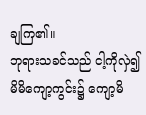ချကြ၏။
ဘုရားသခင်သည် ငါ့ကိုလှဲ၍ မိမိကျော့ကွင်း၌ ကျော့မိ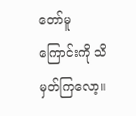တော်မူကြောင်းကို သိမှတ်ကြလော့။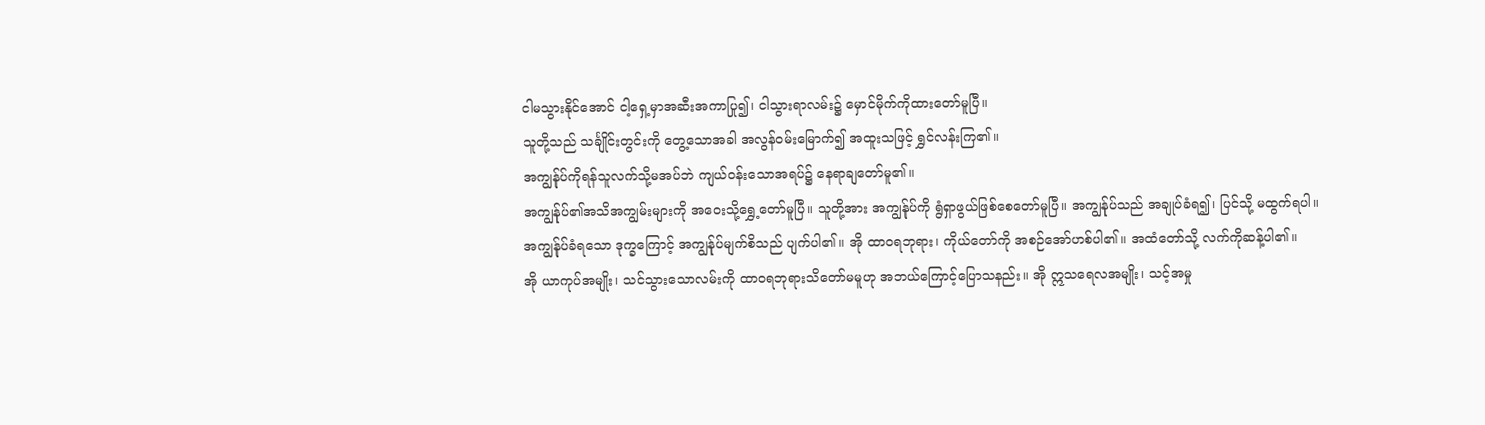ငါမသွားနိုင်အောင် ငါ့ရှေ့မှာအဆီးအကာပြု၍၊ ငါသွားရာလမ်း၌ မှောင်မိုက်ကိုထားတော်မူပြီ။
သူတို့သည် သင်္ချိုင်းတွင်းကို တွေ့သောအခါ အလွန်ဝမ်းမြောက်၍ အထူးသဖြင့် ရွှင်လန်းကြ၏။
အကျွန်ုပ်ကိုရန်သူလက်သို့မအပ်ဘဲ ကျယ်ဝန်းသောအရပ်၌ နေရာချတော်မူ၏။
အကျွန်ုပ်၏အသိအကျွမ်းများကို အဝေးသို့ရွှေ့တော်မူပြီ။ သူတို့အား အကျွန်ုပ်ကို ရွံရှာဖွယ်ဖြစ်စေတော်မူပြီ။ အကျွန်ုပ်သည် အချုပ်ခံရ၍၊ ပြင်သို့ မထွက်ရပါ။
အကျွန်ုပ်ခံရသော ဒုက္ခကြောင့် အကျွန်ုပ်မျက်စိသည် ပျက်ပါ၏။ အို ထာဝရဘုရား၊ ကိုယ်တော်ကို အစဉ်အော်ဟစ်ပါ၏။ အထံတော်သို့ လက်ကိုဆန့်ပါ၏။
အို ယာကုပ်အမျိုး၊ သင်သွားသောလမ်းကို ထာဝရဘုရားသိတော်မမူဟု အဘယ်ကြောင့်ပြောသနည်း။ အို ဣသရေလအမျိုး၊ သင့်အမှု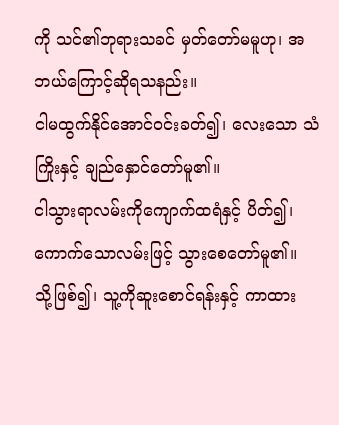ကို သင်၏ဘုရားသခင် မှတ်တော်မမူဟု၊ အဘယ်ကြောင့်ဆိုရသနည်း။
ငါမထွက်နိုင်အောင်ဝင်းခတ်၍၊ လေးသော သံကြိုးနှင့် ချည်နှောင်တော်မူ၏။
ငါသွားရာလမ်းကိုကျောက်ထရံနှင့် ပိတ်၍၊ ကောက်သောလမ်းဖြင့် သွားစေတော်မူ၏။
သို့ဖြစ်၍၊ သူ့ကိုဆူးစောင်ရန်းနှင့် ကာထား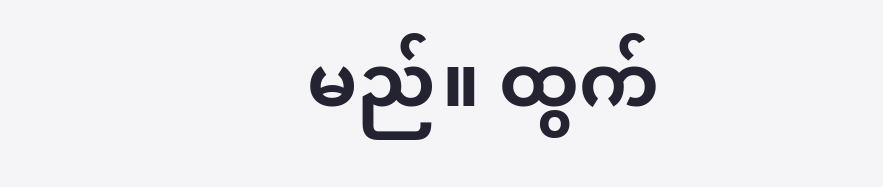မည်။ ထွက်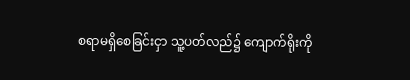စရာမရှိစေခြင်းငှာ သူ့ပတ်လည်၌ ကျောက်ရိုးကို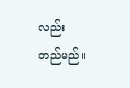လည်း တည်မည်။